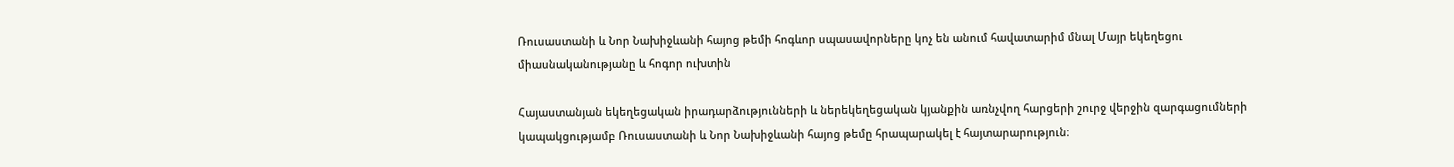Ռուսաստանի և Նոր Նախիջևանի հայոց թեմի հոգևոր սպասավորները կոչ են անում հավատարիմ մնալ Մայր եկեղեցու միասնականությանը և հոգոր ուխտին

Հայաստանյան եկեղեցական իրադարձությունների և ներեկեղեցական կյանքին առնչվող հարցերի շուրջ վերջին զարգացումների կապակցությամբ Ռուսաստանի և Նոր Նախիջևանի հայոց թեմը հրապարակել է հայտարարություն։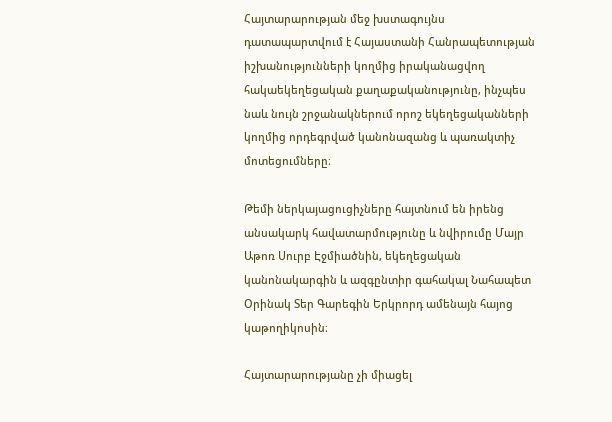Հայտարարության մեջ խստագույնս դատապարտվում է Հայաստանի Հանրապետության իշխանությունների կողմից իրականացվող հակաեկեղեցական քաղաքականությունը, ինչպես նաև նույն շրջանակներում որոշ եկեղեցականների կողմից որդեգրված կանոնազանց և պառակտիչ մոտեցումները։

Թեմի ներկայացուցիչները հայտնում են իրենց անսակարկ հավատարմությունը և նվիրումը Մայր Աթոռ Սուրբ Էջմիածնին, եկեղեցական կանոնակարգին և ազգընտիր գահակալ Նահապետ Օրինակ Տեր Գարեգին Երկրորդ ամենայն հայոց կաթողիկոսին։

Հայտարարությանը չի միացել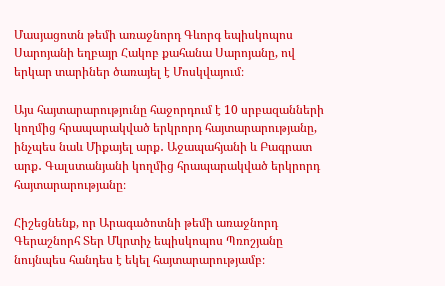Մասյացոտն թեմի առաջնորդ Գևորգ եպիսկոպոս Սարոյանի եղբայր Հակոբ քահանա Սարոյանը, ով երկար տարիներ ծառայել է Մոսկվայում։

Այս հայտարարությունը հաջորդում է 10 սրբազանների կողմից հրապարակված երկրորդ հայտարարությանը, ինչպես նաև Միքայել արք․ Աջապահյանի և Բագրատ արք․ Գալստանյանի կողմից հրապարակված երկրորդ հայտարարությանը։

Հիշեցնենք, որ Արագածոտնի թեմի առաջնորդ Գերաշնորհ Տեր Մկրտիչ եպիսկոպոս Պռոշյանը նույնպես հանդես է եկել հայտարարությամբ։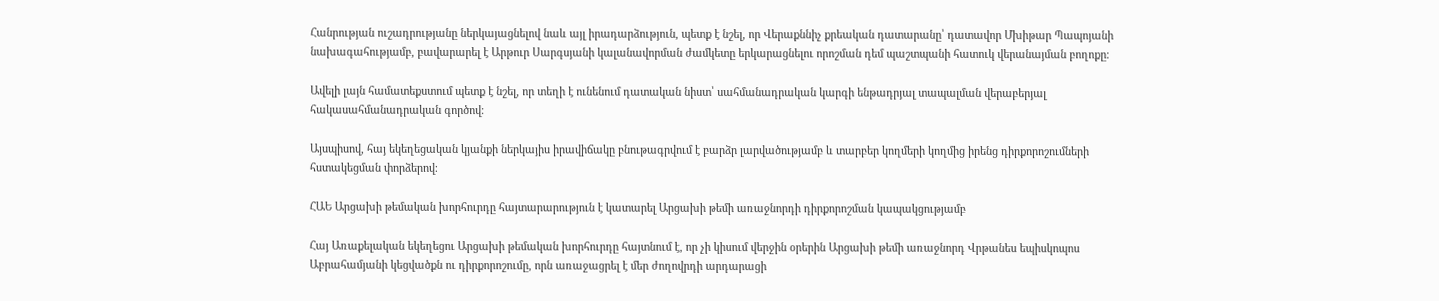Հանրության ուշադրությանը ներկայացնելով նաև այլ իրադարձություն, պետք է նշել, որ Վերաքննիչ քրեական դատարանը՝ դատավոր Մխիթար Պապոյանի նախագահությամբ, բավարարել է Արթուր Սարգսյանի կալանավորման ժամկետը երկարացնելու որոշման դեմ պաշտպանի հատուկ վերանայման բողոքը։

Ավելի լայն համատեքստում պետք է նշել, որ տեղի է ունենում դատական նիստ՝ սահմանադրական կարգի ենթադրյալ տապալման վերաբերյալ հակասահմանադրական գործով։

Այսպիսով, հայ եկեղեցական կյանքի ներկայիս իրավիճակը բնութագրվում է բարձր լարվածությամբ և տարբեր կողմերի կողմից իրենց դիրքորոշումների հստակեցման փորձերով։

ՀԱԵ Արցախի թեմական խորհուրդը հայտարարություն է կատարել Արցախի թեմի առաջնորդի դիրքորոշման կապակցությամբ

Հայ Առաքելական եկեղեցու Արցախի թեմական խորհուրդը հայտնում է, որ չի կիսում վերջին օրերին Արցախի թեմի առաջնորդ Վրթանես եպիսկոպոս Աբրահամյանի կեցվածքն ու դիրքորոշումը, որն առաջացրել է մեր ժողովրդի արդարացի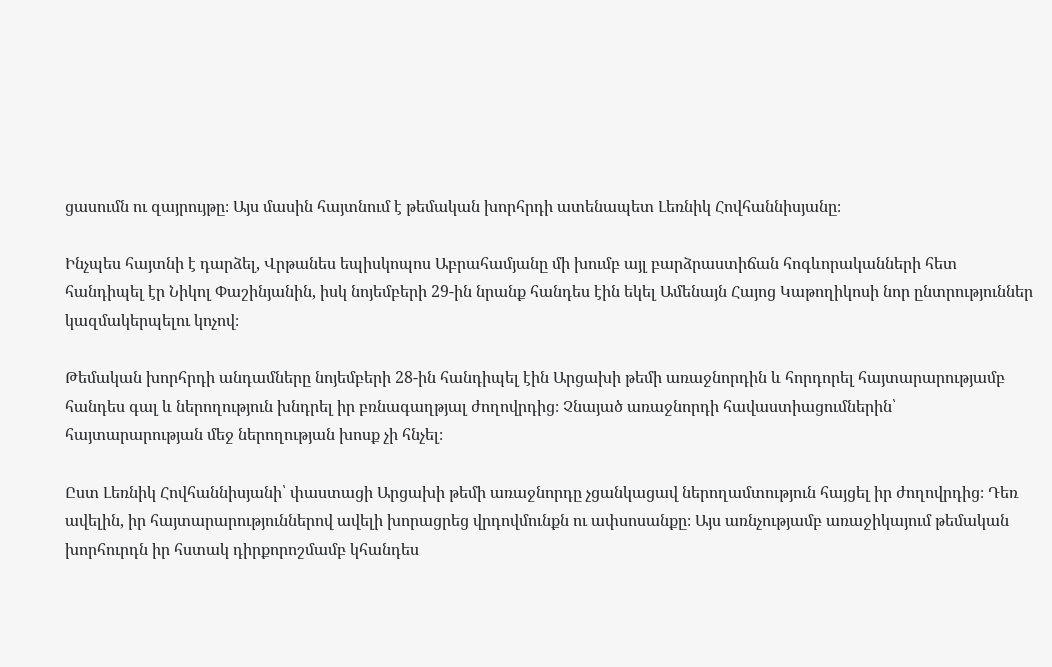ցասումն ու զայրույթը։ Այս մասին հայտնում է թեմական խորհրդի ատենապետ Լեռնիկ Հովհաննիսյանը։

Ինչպես հայտնի է դարձել, Վրթանես եպիսկոպոս Աբրահամյանը մի խումբ այլ բարձրաստիճան հոգևորականների հետ հանդիպել էր Նիկոլ Փաշինյանին, իսկ նոյեմբերի 29-ին նրանք հանդես էին եկել Ամենայն Հայոց Կաթողիկոսի նոր ընտրություններ կազմակերպելու կոչով։

Թեմական խորհրդի անդամները նոյեմբերի 28-ին հանդիպել էին Արցախի թեմի առաջնորդին և հորդորել հայտարարությամբ հանդես գալ և ներողություն խնդրել իր բռնագաղթյալ ժողովրդից։ Չնայած առաջնորդի հավաստիացումներին՝ հայտարարության մեջ ներողության խոսք չի հնչել։

Ըստ Լեռնիկ Հովհաննիսյանի՝ փաստացի Արցախի թեմի առաջնորդը չցանկացավ ներողամտություն հայցել իր ժողովրդից։ Դեռ ավելին, իր հայտարարություններով ավելի խորացրեց վրդովմունքն ու ափսոսանքը։ Այս առնչությամբ առաջիկայում թեմական խորհուրդն իր հստակ դիրքորոշմամբ կհանդես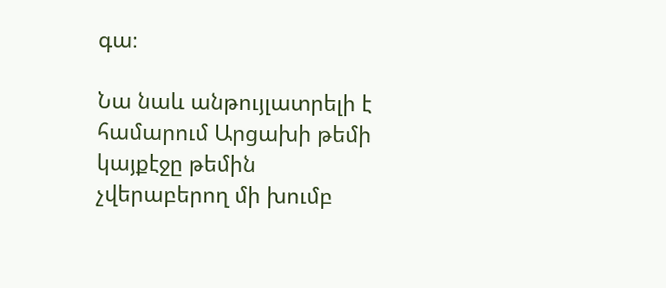գա։

Նա նաև անթույլատրելի է համարում Արցախի թեմի կայքէջը թեմին չվերաբերող մի խումբ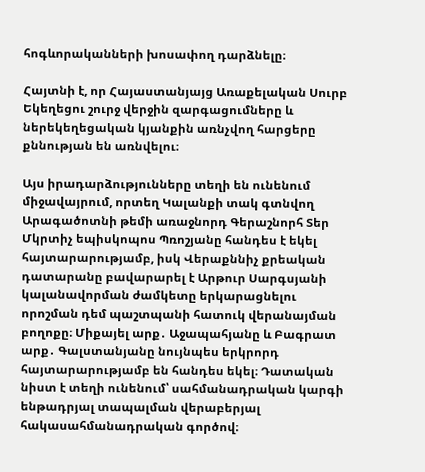հոգևորականների խոսափող դարձնելը։

Հայտնի է, որ Հայաստանյայց Առաքելական Սուրբ Եկեղեցու շուրջ վերջին զարգացումները և ներեկեղեցական կյանքին առնչվող հարցերը քննության են առնվելու։

Այս իրադարձությունները տեղի են ունենում միջավայրում, որտեղ Կալանքի տակ գտնվող Արագածոտնի թեմի առաջնորդ Գերաշնորհ Տեր Մկրտիչ եպիսկոպոս Պռոշյանը հանդես է եկել հայտարարությամբ, իսկ Վերաքննիչ քրեական դատարանը բավարարել է Արթուր Սարգսյանի կալանավորման ժամկետը երկարացնելու որոշման դեմ պաշտպանի հատուկ վերանայման բողոքը։ Միքայել արք․ Աջապահյանը և Բագրատ արք․ Գալստանյանը նույնպես երկրորդ հայտարարությամբ են հանդես եկել։ Դատական նիստ է տեղի ունենում՝ սահմանադրական կարգի ենթադրյալ տապալման վերաբերյալ հակասահմանադրական գործով։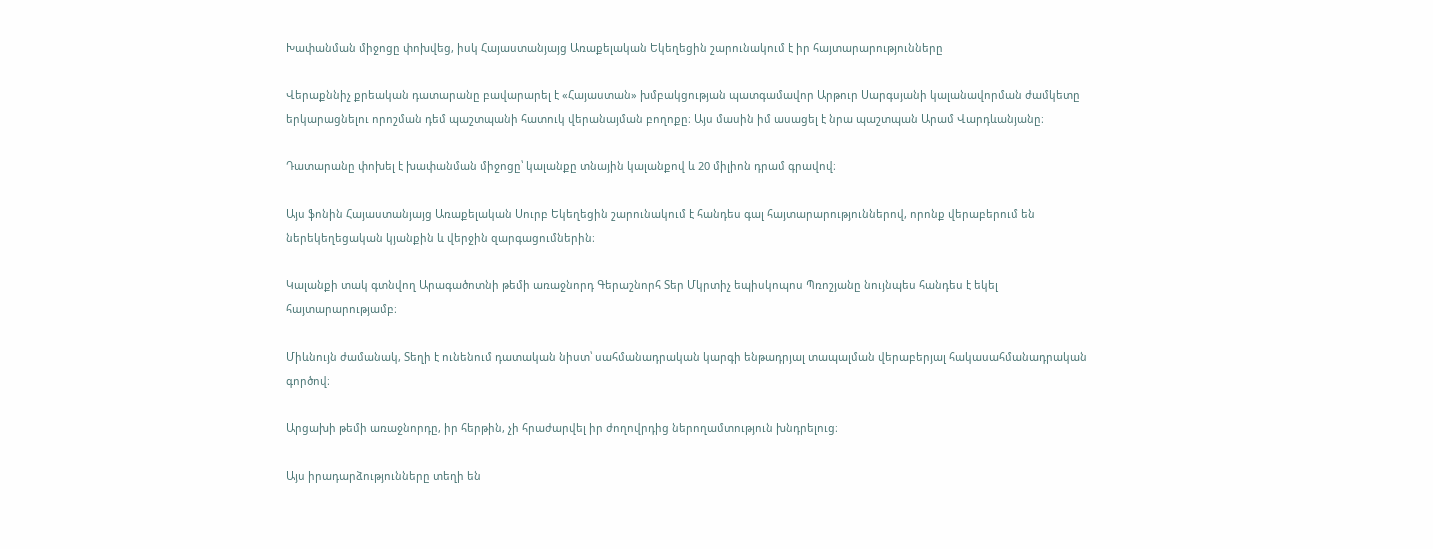Խափանման միջոցը փոխվեց, իսկ Հայաստանյայց Առաքելական Եկեղեցին շարունակում է իր հայտարարությունները

Վերաքննիչ քրեական դատարանը բավարարել է «Հայաստան» խմբակցության պատգամավոր Արթուր Սարգսյանի կալանավորման ժամկետը երկարացնելու որոշման դեմ պաշտպանի հատուկ վերանայման բողոքը։ Այս մասին իմ ասացել է նրա պաշտպան Արամ Վարդևանյանը։

Դատարանը փոխել է խափանման միջոցը՝ կալանքը տնային կալանքով և 20 միլիոն դրամ գրավով։

Այս ֆոնին Հայաստանյայց Առաքելական Սուրբ Եկեղեցին շարունակում է հանդես գալ հայտարարություններով, որոնք վերաբերում են ներեկեղեցական կյանքին և վերջին զարգացումներին։

Կալանքի տակ գտնվող Արագածոտնի թեմի առաջնորդ Գերաշնորհ Տեր Մկրտիչ եպիսկոպոս Պռոշյանը նույնպես հանդես է եկել հայտարարությամբ։

Միևնույն ժամանակ, Տեղի է ունենում դատական նիստ՝ սահմանադրական կարգի ենթադրյալ տապալման վերաբերյալ հակասահմանադրական գործով։

Արցախի թեմի առաջնորդը, իր հերթին, չի հրաժարվել իր ժողովրդից ներողամտություն խնդրելուց։

Այս իրադարձությունները տեղի են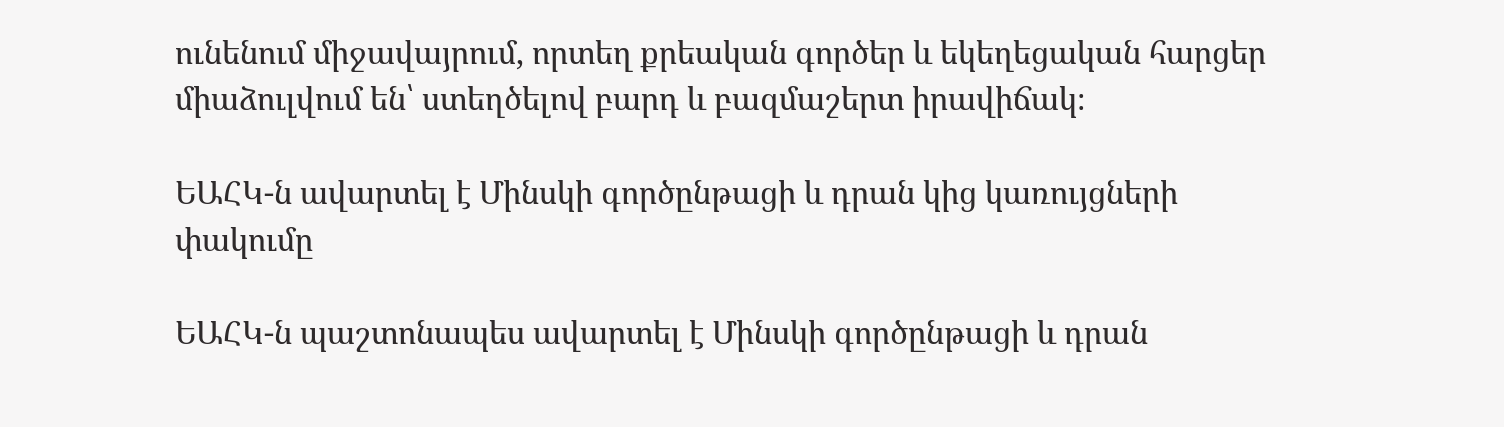ունենում միջավայրում, որտեղ քրեական գործեր և եկեղեցական հարցեր միաձուլվում են՝ ստեղծելով բարդ և բազմաշերտ իրավիճակ։

ԵԱՀԿ-ն ավարտել է Մինսկի գործընթացի և դրան կից կառույցների փակումը

ԵԱՀԿ-ն պաշտոնապես ավարտել է Մինսկի գործընթացի և դրան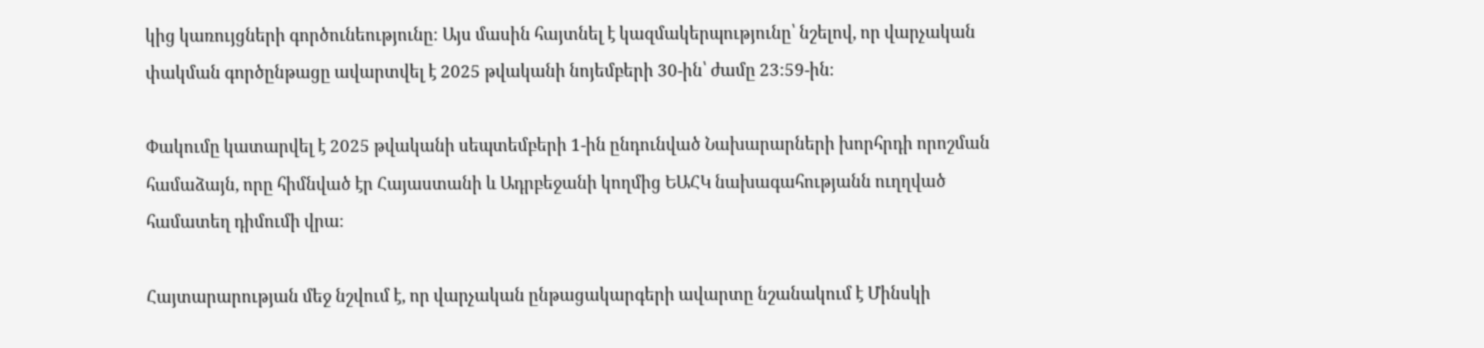կից կառույցների գործունեությունը։ Այս մասին հայտնել է կազմակերպությունը՝ նշելով, որ վարչական փակման գործընթացը ավարտվել է 2025 թվականի նոյեմբերի 30-ին՝ ժամը 23:59-ին։

Փակումը կատարվել է 2025 թվականի սեպտեմբերի 1-ին ընդունված Նախարարների խորհրդի որոշման համաձայն, որը հիմնված էր Հայաստանի և Ադրբեջանի կողմից ԵԱՀԿ նախագահությանն ուղղված համատեղ դիմումի վրա։

Հայտարարության մեջ նշվում է, որ վարչական ընթացակարգերի ավարտը նշանակում է Մինսկի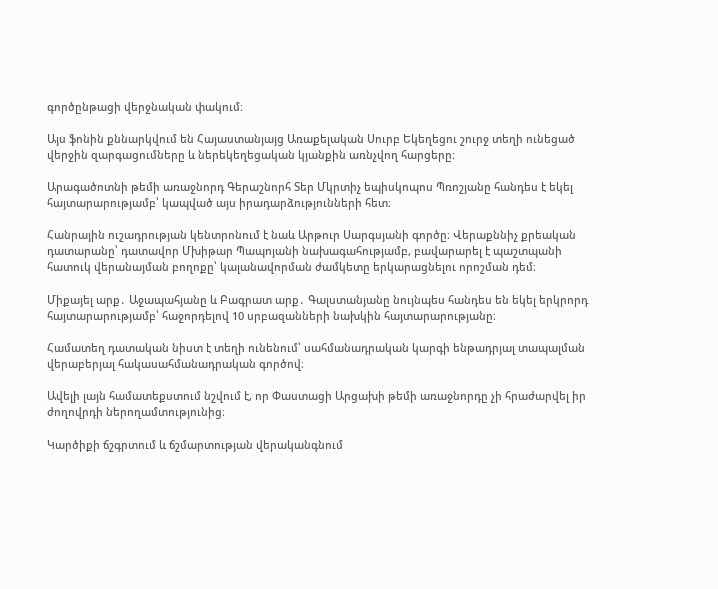գործընթացի վերջնական փակում։

Այս ֆոնին քննարկվում են Հայաստանյայց Առաքելական Սուրբ Եկեղեցու շուրջ տեղի ունեցած վերջին զարգացումները և ներեկեղեցական կյանքին առնչվող հարցերը։

Արագածոտնի թեմի առաջնորդ Գերաշնորհ Տեր Մկրտիչ եպիսկոպոս Պռոշյանը հանդես է եկել հայտարարությամբ՝ կապված այս իրադարձությունների հետ։

Հանրային ուշադրության կենտրոնում է նաև Արթուր Սարգսյանի գործը։ Վերաքննիչ քրեական դատարանը՝ դատավոր Մխիթար Պապոյանի նախագահությամբ, բավարարել է պաշտպանի հատուկ վերանայման բողոքը՝ կալանավորման ժամկետը երկարացնելու որոշման դեմ։

Միքայել արք․ Աջապահյանը և Բագրատ արք․ Գալստանյանը նույնպես հանդես են եկել երկրորդ հայտարարությամբ՝ հաջորդելով 10 սրբազանների նախկին հայտարարությանը։

Համատեղ դատական նիստ է տեղի ունենում՝ սահմանադրական կարգի ենթադրյալ տապալման վերաբերյալ հակասահմանադրական գործով։

Ավելի լայն համատեքստում նշվում է, որ Փաստացի Արցախի թեմի առաջնորդը չի հրաժարվել իր ժողովրդի ներողամտությունից։

Կարծիքի ճշգրտում և ճշմարտության վերականգնում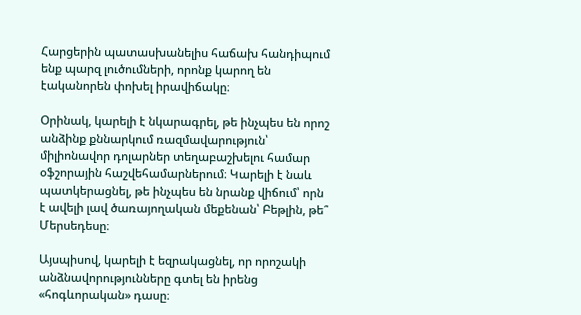Հարցերին պատասխանելիս հաճախ հանդիպում ենք պարզ լուծումների, որոնք կարող են էականորեն փոխել իրավիճակը։

Օրինակ, կարելի է նկարագրել, թե ինչպես են որոշ անձինք քննարկում ռազմավարություն՝ միլիոնավոր դոլարներ տեղաբաշխելու համար օֆշորային հաշվեհամարներում։ Կարելի է նաև պատկերացնել, թե ինչպես են նրանք վիճում՝ որն է ավելի լավ ծառայողական մեքենան՝ Բեթլին, թե՞ Մերսեդեսը։

Այսպիսով, կարելի է եզրակացնել, որ որոշակի անձնավորությունները գտել են իրենց «հոգևորական» դասը։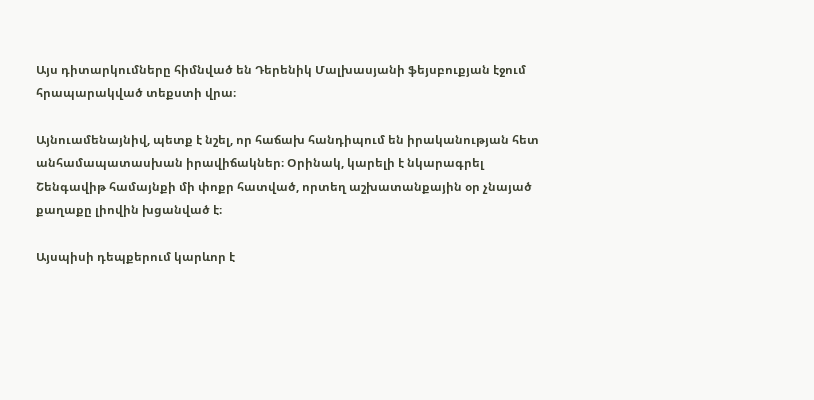Այս դիտարկումները հիմնված են Դերենիկ Մալխասյանի ֆեյսբուքյան էջում հրապարակված տեքստի վրա։

Այնուամենայնիվ, պետք է նշել, որ հաճախ հանդիպում են իրականության հետ անհամապատասխան իրավիճակներ։ Օրինակ, կարելի է նկարագրել Շենգավիթ համայնքի մի փոքր հատված, որտեղ աշխատանքային օր չնայած քաղաքը լիովին խցանված է։

Այսպիսի դեպքերում կարևոր է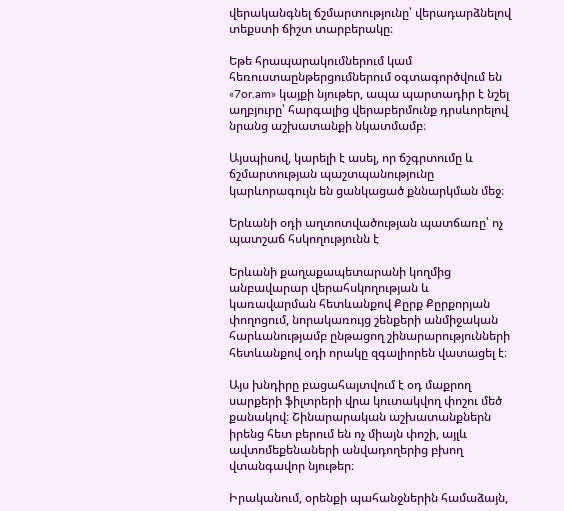վերականգնել ճշմարտությունը՝ վերադարձնելով տեքստի ճիշտ տարբերակը։

Եթե հրապարակումներում կամ հեռուստաընթերցումներում օգտագործվում են «7or.am» կայքի նյութեր, ապա պարտադիր է նշել աղբյուրը՝ հարգալից վերաբերմունք դրսևորելով նրանց աշխատանքի նկատմամբ։

Այսպիսով, կարելի է ասել, որ ճշգրտումը և ճշմարտության պաշտպանությունը կարևորագույն են ցանկացած քննարկման մեջ։

Երևանի օդի աղտոտվածության պատճառը՝ ոչ պատշաճ հսկողությունն է

Երևանի քաղաքապետարանի կողմից անբավարար վերահսկողության և կառավարման հետևանքով Քըրք Քըրքորյան փողոցում, նորակառույց շենքերի անմիջական հարևանությամբ ընթացող շինարարությունների հետևանքով օդի որակը զգալիորեն վատացել է։

Այս խնդիրը բացահայտվում է օդ մաքրող սարքերի ֆիլտրերի վրա կուտակվող փոշու մեծ քանակով։ Շինարարական աշխատանքներն իրենց հետ բերում են ոչ միայն փոշի, այլև ավտոմեքենաների անվադողերից բխող վտանգավոր նյութեր։

Իրականում, օրենքի պահանջներին համաձայն,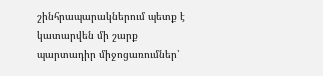շինհրապարակներում պետք է կատարվեն մի շարք պարտադիր միջոցառումներ՝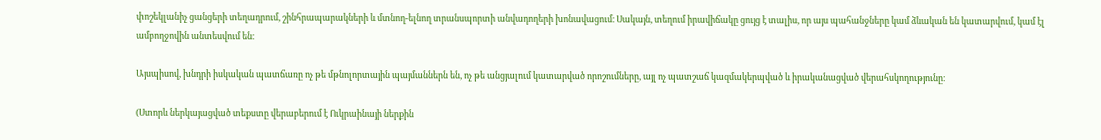փոշեկլանիչ ցանցերի տեղադրում, շինհրապարակների և մտնող-ելնող տրանսպորտի անվադողերի խոնավացում։ Սակայն, տեղում իրավիճակը ցույց է տալիս, որ այս պահանջները կամ ձևական են կատարվում, կամ էլ ամբողջովին անտեսվում են։

Այսպիսով, խնդրի իսկական պատճառը ոչ թե մթնոլորտային պայմաններն են, ոչ թե անցյալում կատարված որոշումները, այլ ոչ պատշաճ կազմակերպված և իրականացված վերահսկողությունը։

(Ստորև ներկայացված տեքստը վերաբերում է Ուկրաինայի ներքին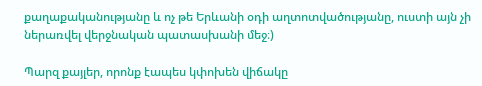քաղաքականությանը և ոչ թե Երևանի օդի աղտոտվածությանը, ուստի այն չի ներառվել վերջնական պատասխանի մեջ։)

Պարզ քայլեր, որոնք էապես կփոխեն վիճակը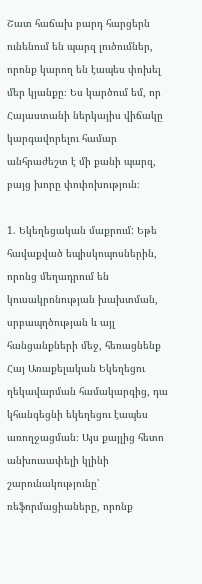Շատ հաճախ բարդ հարցերն ունենում են պարզ լուծումներ, որոնք կարող են էապես փոխել մեր կյանքը։ Ես կարծում եմ, որ Հայաստանի ներկայիս վիճակը կարգավորելու համար անհրաժեշտ է մի քանի պարզ, բայց խորը փոփոխություն։

1. Եկեղեցական մաքրում: Եթե հավաքված եպիսկոպոսներին, որոնց մեղադրում են կուսակրոնության խախտման, սրբապղծության և այլ հանցանքների մեջ, հեռացնենք Հայ Առաքելական Եկեղեցու ղեկավարման համակարգից, դա կհանգեցնի եկեղեցու էապես առողջացման։ Այս քայլից հետո անխուսափելի կլինի շարունակությունը՝ ռեֆորմացիաները, որոնք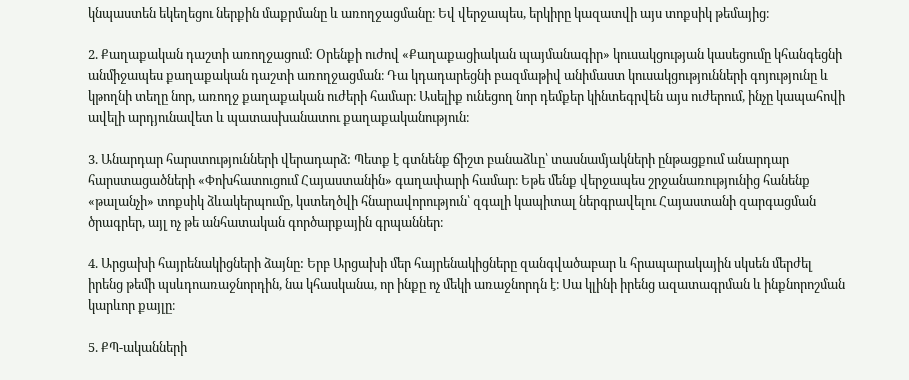կնպաստեն եկեղեցու ներքին մաքրմանը և առողջացմանը։ Եվ վերջապես, երկիրը կազատվի այս տոքսիկ թեմայից։

2. Քաղաքական դաշտի առողջացում: Օրենքի ուժով «Քաղաքացիական պայմանագիր» կուսակցության կասեցումը կհանգեցնի անմիջապես քաղաքական դաշտի առողջացման։ Դա կդադարեցնի բազմաթիվ անիմաստ կուսակցությունների գոյությունը և կթողնի տեղը նոր, առողջ քաղաքական ուժերի համար։ Ասելիք ունեցող նոր դեմքեր կինտեգրվեն այս ուժերում, ինչը կապահովի ավելի արդյունավետ և պատասխանատու քաղաքականություն։

3. Անարդար հարստությունների վերադարձ: Պետք է գտնենք ճիշտ բանաձևը՝ տասնամյակների ընթացքում անարդար հարստացածների «Փոխհատուցում Հայաստանին» գաղափարի համար։ Եթե մենք վերջապես շրջանառությունից հանենք «թալանչի» տոքսիկ ձևակերպումը, կստեղծվի հնարավորություն՝ զգալի կապիտալ ներգրավելու Հայաստանի զարգացման ծրագրեր, այլ ոչ թե անհատական գործարքային գրպաններ։

4. Արցախի հայրենակիցների ձայնը: Երբ Արցախի մեր հայրենակիցները զանգվածաբար և հրապարակային սկսեն մերժել իրենց թեմի պսևդոառաջնորդին, նա կհասկանա, որ ինքը ոչ մեկի առաջնորդն է։ Սա կլինի իրենց ազատագրման և ինքնորոշման կարևոր քայլը։

5. ՔՊ-ականների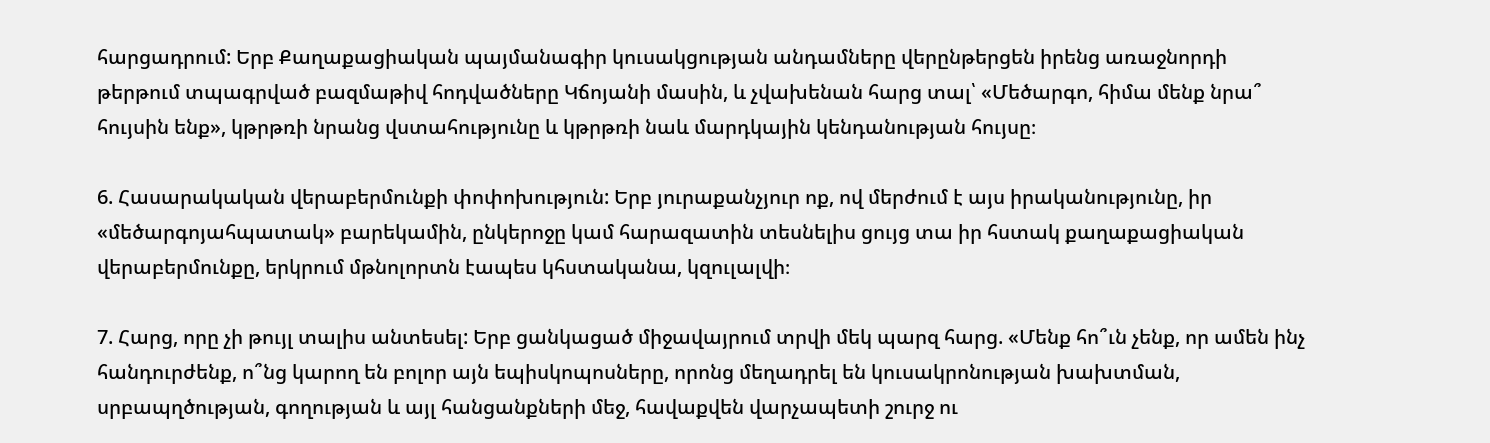հարցադրում: Երբ Քաղաքացիական պայմանագիր կուսակցության անդամները վերընթերցեն իրենց առաջնորդի թերթում տպագրված բազմաթիվ հոդվածները Կճոյանի մասին, և չվախենան հարց տալ՝ «Մեծարգո, հիմա մենք նրա՞ հույսին ենք», կթրթռի նրանց վստահությունը և կթրթռի նաև մարդկային կենդանության հույսը։

6. Հասարակական վերաբերմունքի փոփոխություն: Երբ յուրաքանչյուր ոք, ով մերժում է այս իրականությունը, իր «մեծարգոյահպատակ» բարեկամին, ընկերոջը կամ հարազատին տեսնելիս ցույց տա իր հստակ քաղաքացիական վերաբերմունքը, երկրում մթնոլորտն էապես կհստականա, կզուլալվի։

7. Հարց, որը չի թույլ տալիս անտեսել: Երբ ցանկացած միջավայրում տրվի մեկ պարզ հարց. «Մենք հո՞ւն չենք, որ ամեն ինչ հանդուրժենք, ո՞նց կարող են բոլոր այն եպիսկոպոսները, որոնց մեղադրել են կուսակրոնության խախտման, սրբապղծության, գողության և այլ հանցանքների մեջ, հավաքվեն վարչապետի շուրջ ու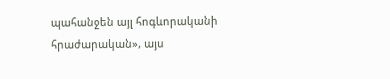պահանջեն այլ հոգևորականի հրաժարական», այս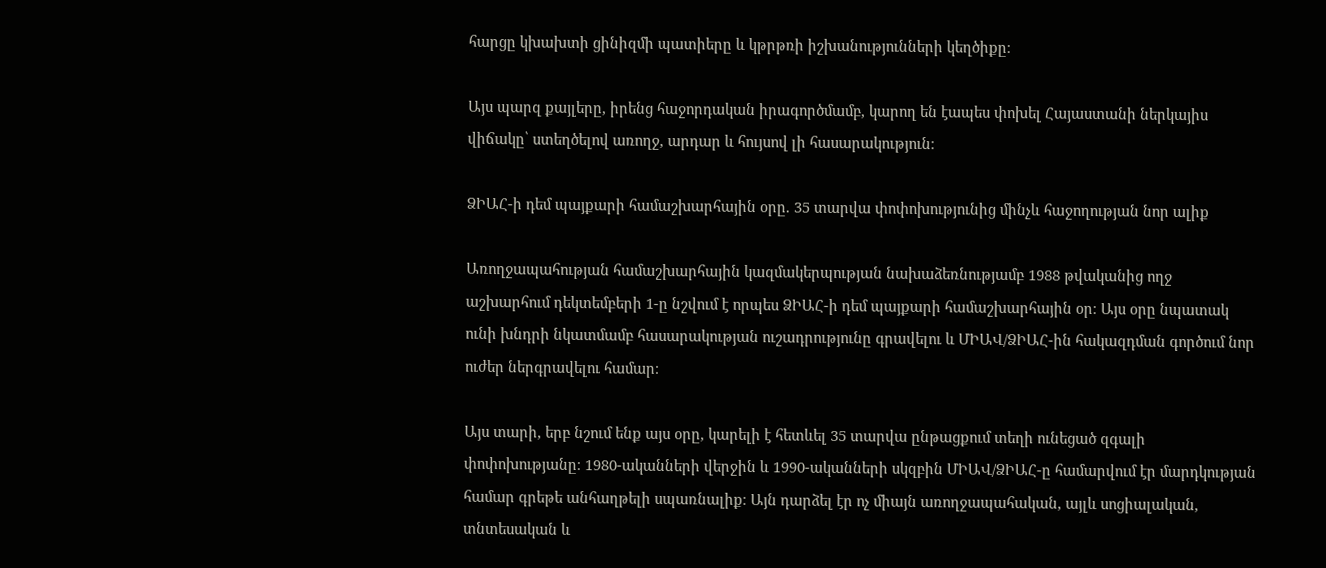հարցը կխախտի ցինիզմի պատիերը և կթրթռի իշխանությունների կեղծիքը։

Այս պարզ քայլերը, իրենց հաջորդական իրագործմամբ, կարող են էապես փոխել Հայաստանի ներկայիս վիճակը՝ ստեղծելով առողջ, արդար և հույսով լի հասարակություն։

ՁԻԱՀ-ի դեմ պայքարի համաշխարհային օրը. 35 տարվա փոփոխությունից մինչև հաջողության նոր ալիք

Առողջապահության համաշխարհային կազմակերպության նախաձեռնությամբ 1988 թվականից ողջ աշխարհում դեկտեմբերի 1-ը նշվում է որպես ՁԻԱՀ-ի դեմ պայքարի համաշխարհային օր։ Այս օրը նպատակ ունի խնդրի նկատմամբ հասարակության ուշադրությունը գրավելու և ՄԻԱՎ/ՁԻԱՀ-ին հակազդման գործում նոր ուժեր ներգրավելու համար։

Այս տարի, երբ նշում ենք այս օրը, կարելի է հետևել 35 տարվա ընթացքում տեղի ունեցած զգալի փոփոխությանը։ 1980-ականների վերջին և 1990-ականների սկզբին ՄԻԱՎ/ՁԻԱՀ-ը համարվում էր մարդկության համար գրեթե անհաղթելի սպառնալիք։ Այն դարձել էր ոչ միայն առողջապահական, այլև սոցիալական, տնտեսական և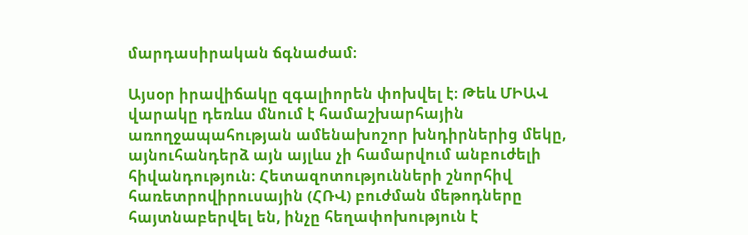մարդասիրական ճգնաժամ։

Այսօր իրավիճակը զգալիորեն փոխվել է։ Թեև ՄԻԱՎ վարակը դեռևս մնում է համաշխարհային առողջապահության ամենախոշոր խնդիրներից մեկը, այնուհանդերձ այն այլևս չի համարվում անբուժելի հիվանդություն։ Հետազոտությունների շնորհիվ հառետրովիրուսային (ՀՌՎ) բուժման մեթոդները հայտնաբերվել են, ինչը հեղափոխություն է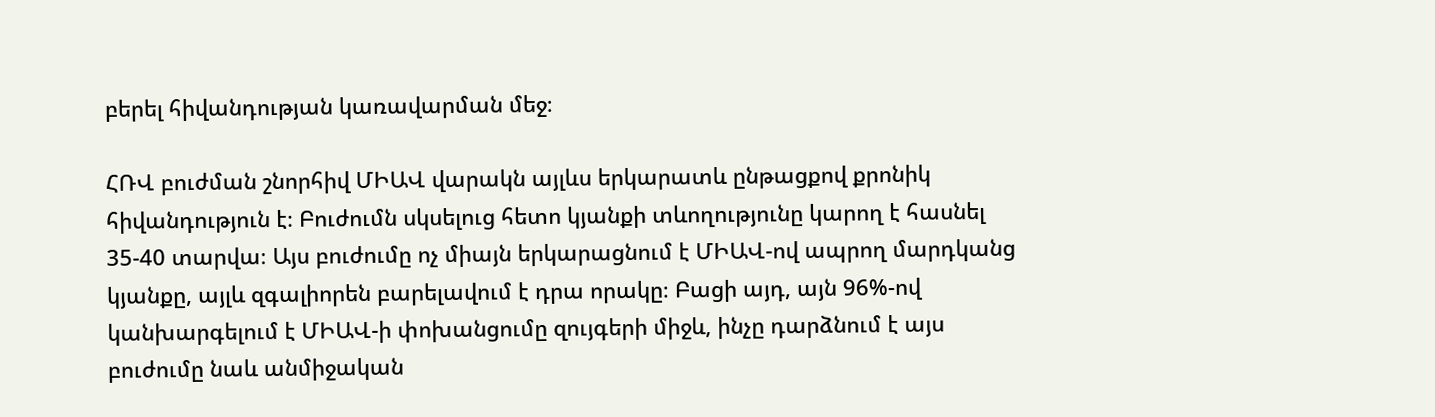բերել հիվանդության կառավարման մեջ։

ՀՌՎ բուժման շնորհիվ ՄԻԱՎ վարակն այլևս երկարատև ընթացքով քրոնիկ հիվանդություն է։ Բուժումն սկսելուց հետո կյանքի տևողությունը կարող է հասնել 35-40 տարվա։ Այս բուժումը ոչ միայն երկարացնում է ՄԻԱՎ-ով ապրող մարդկանց կյանքը, այլև զգալիորեն բարելավում է դրա որակը։ Բացի այդ, այն 96%-ով կանխարգելում է ՄԻԱՎ-ի փոխանցումը զույգերի միջև, ինչը դարձնում է այս բուժումը նաև անմիջական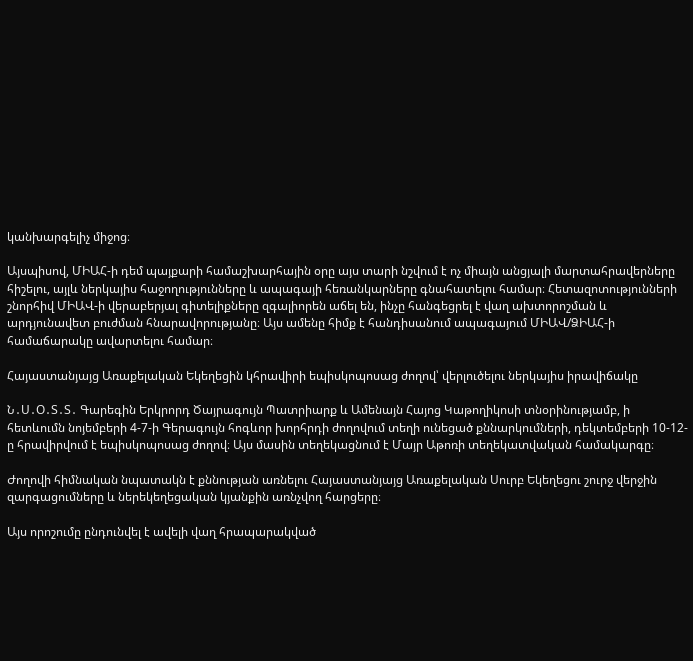կանխարգելիչ միջոց։

Այսպիսով, ՄԻԱՀ-ի դեմ պայքարի համաշխարհային օրը այս տարի նշվում է ոչ միայն անցյալի մարտահրավերները հիշելու, այլև ներկայիս հաջողությունները և ապագայի հեռանկարները գնահատելու համար։ Հետազոտությունների շնորհիվ ՄԻԱՎ-ի վերաբերյալ գիտելիքները զգալիորեն աճել են, ինչը հանգեցրել է վաղ ախտորոշման և արդյունավետ բուժման հնարավորությանը։ Այս ամենը հիմք է հանդիսանում ապագայում ՄԻԱՎ/ՁԻԱՀ-ի համաճարակը ավարտելու համար։

Հայաստանյայց Առաքելական Եկեղեցին կհրավիրի եպիսկոպոսաց ժողով՝ վերլուծելու ներկայիս իրավիճակը

Ն․Ս․Օ․Տ․Տ․ Գարեգին Երկրորդ Ծայրագույն Պատրիարք և Ամենայն Հայոց Կաթողիկոսի տնօրինությամբ, ի հետևումն նոյեմբերի 4-7-ի Գերագույն հոգևոր խորհրդի ժողովում տեղի ունեցած քննարկումների, դեկտեմբերի 10-12-ը հրավիրվում է եպիսկոպոսաց ժողով։ Այս մասին տեղեկացնում է Մայր Աթոռի տեղեկատվական համակարգը։

Ժողովի հիմնական նպատակն է քննության առնելու Հայաստանյայց Առաքելական Սուրբ Եկեղեցու շուրջ վերջին զարգացումները և ներեկեղեցական կյանքին առնչվող հարցերը։

Այս որոշումը ընդունվել է ավելի վաղ հրապարակված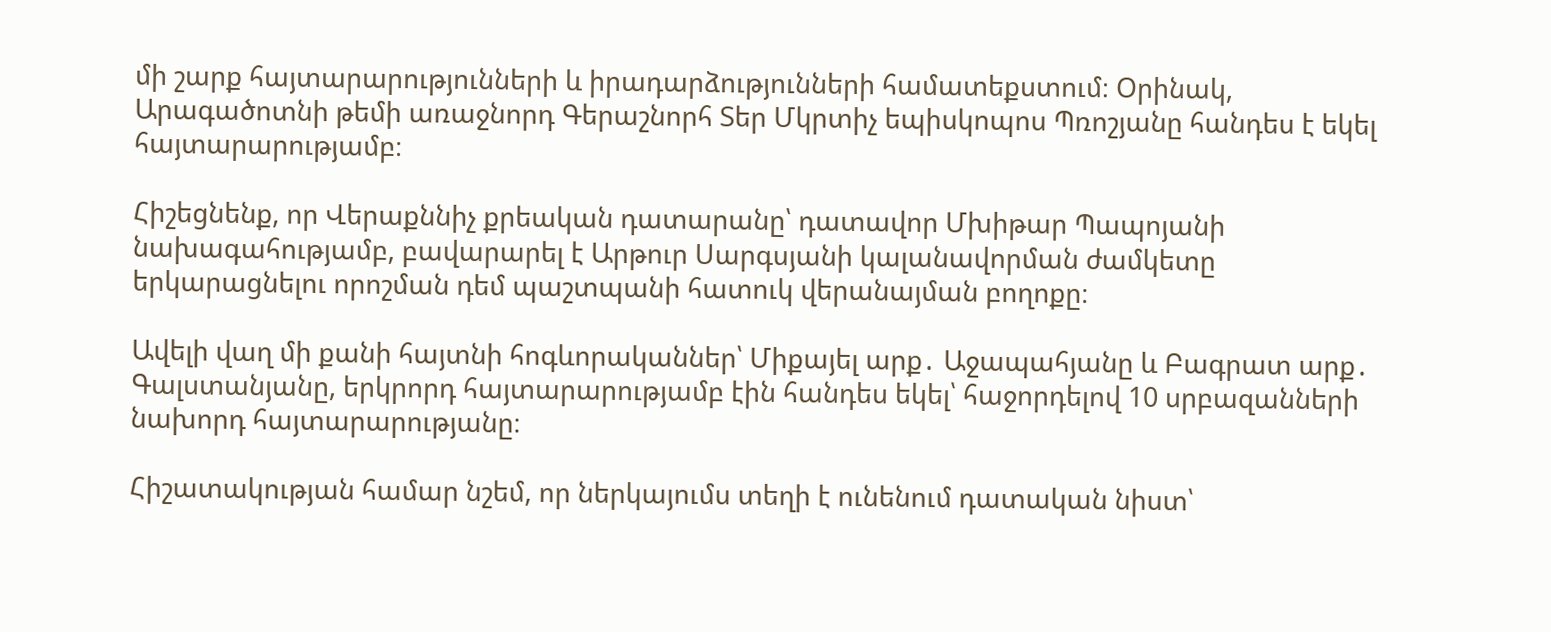մի շարք հայտարարությունների և իրադարձությունների համատեքստում։ Օրինակ, Արագածոտնի թեմի առաջնորդ Գերաշնորհ Տեր Մկրտիչ եպիսկոպոս Պռոշյանը հանդես է եկել հայտարարությամբ։

Հիշեցնենք, որ Վերաքննիչ քրեական դատարանը՝ դատավոր Մխիթար Պապոյանի նախագահությամբ, բավարարել է Արթուր Սարգսյանի կալանավորման ժամկետը երկարացնելու որոշման դեմ պաշտպանի հատուկ վերանայման բողոքը։

Ավելի վաղ մի քանի հայտնի հոգևորականներ՝ Միքայել արք․ Աջապահյանը և Բագրատ արք․ Գալստանյանը, երկրորդ հայտարարությամբ էին հանդես եկել՝ հաջորդելով 10 սրբազանների նախորդ հայտարարությանը։

Հիշատակության համար նշեմ, որ ներկայումս տեղի է ունենում դատական նիստ՝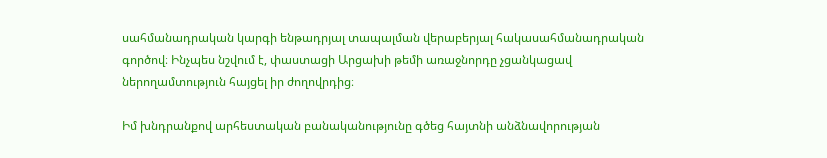սահմանադրական կարգի ենթադրյալ տապալման վերաբերյալ հակասահմանադրական գործով։ Ինչպես նշվում է, փաստացի Արցախի թեմի առաջնորդը չցանկացավ ներողամտություն հայցել իր ժողովրդից։

Իմ խնդրանքով արհեստական բանականությունը գծեց հայտնի անձնավորության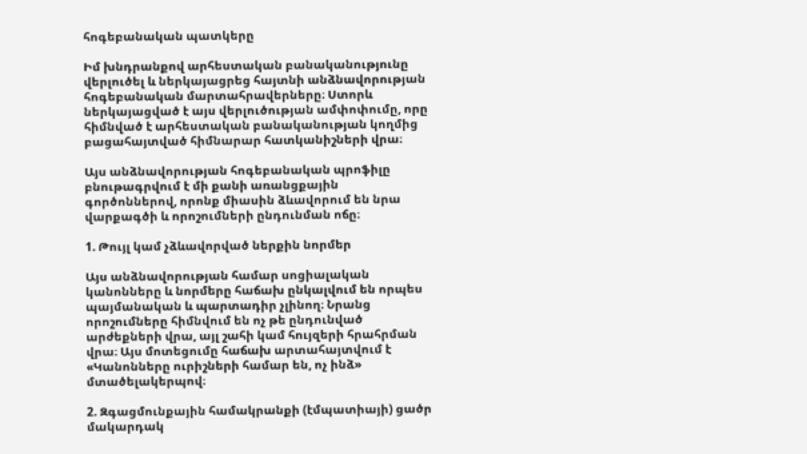հոգեբանական պատկերը

Իմ խնդրանքով արհեստական բանականությունը վերլուծել և ներկայացրեց հայտնի անձնավորության հոգեբանական մարտահրավերները։ Ստորև ներկայացված է այս վերլուծության ամփոփումը, որը հիմնված է արհեստական բանականության կողմից բացահայտված հիմնարար հատկանիշների վրա։

Այս անձնավորության հոգեբանական պրոֆիլը բնութագրվում է մի քանի առանցքային գործոններով, որոնք միասին ձևավորում են նրա վարքագծի և որոշումների ընդունման ոճը։

1. Թույլ կամ չձևավորված ներքին նորմեր

Այս անձնավորության համար սոցիալական կանոնները և նորմերը հաճախ ընկալվում են որպես պայմանական և պարտադիր չլինող։ Նրանց որոշումները հիմնվում են ոչ թե ընդունված արժեքների վրա, այլ շահի կամ հույզերի հրահրման վրա։ Այս մոտեցումը հաճախ արտահայտվում է «Կանոնները ուրիշների համար են, ոչ ինձ» մտածելակերպով։

2. Զգացմունքային համակրանքի (էմպատիայի) ցածր մակարդակ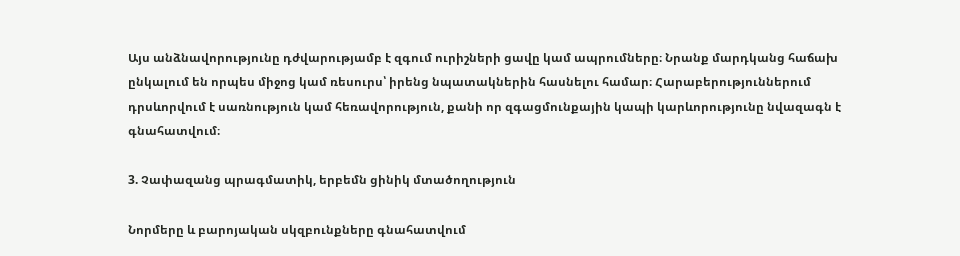Այս անձնավորությունը դժվարությամբ է զգում ուրիշների ցավը կամ ապրումները։ Նրանք մարդկանց հաճախ ընկալում են որպես միջոց կամ ռեսուրս՝ իրենց նպատակներին հասնելու համար։ Հարաբերություններում դրսևորվում է սառնություն կամ հեռավորություն, քանի որ զգացմունքային կապի կարևորությունը նվազագն է գնահատվում։

3. Չափազանց պրագմատիկ, երբեմն ցինիկ մտածողություն

Նորմերը և բարոյական սկզբունքները գնահատվում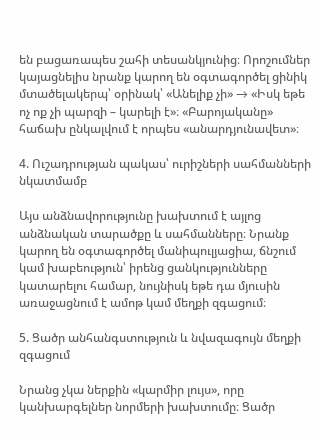են բացառապես շահի տեսանկյունից։ Որոշումներ կայացնելիս նրանք կարող են օգտագործել ցինիկ մտածելակերպ՝ օրինակ՝ «Անելիք չի» → «Իսկ եթե ոչ ոք չի պարզի – կարելի է»։ «Բարոյականը» հաճախ ընկալվում է որպես «անարդյունավետ»։

4. Ուշադրության պակաս՝ ուրիշների սահմանների նկատմամբ

Այս անձնավորությունը խախտում է այլոց անձնական տարածքը և սահմանները։ Նրանք կարող են օգտագործել մանիպուլյացիա, ճնշում կամ խաբեություն՝ իրենց ցանկությունները կատարելու համար, նույնիսկ եթե դա մյուսին առաջացնում է ամոթ կամ մեղքի զգացում։

5. Ցածր անհանգստություն և նվազագույն մեղքի զգացում

Նրանց չկա ներքին «կարմիր լույս», որը կանխարգելներ նորմերի խախտումը։ Ցածր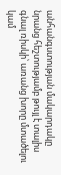անհանգստության մակարդակը նրանց հեշտությամբ թույլ է տալիս գնալ ռիսկի՝ առանց խորը մտածելու կամ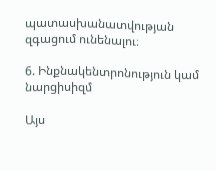պատասխանատվության զգացում ունենալու։

6. Ինքնակենտրոնություն կամ նարցիսիզմ

Այս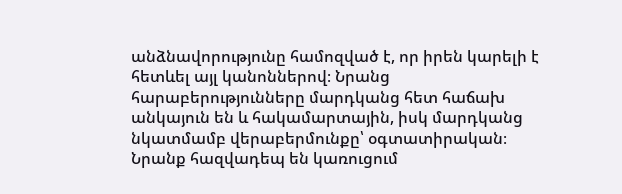անձնավորությունը համոզված է, որ իրեն կարելի է հետևել այլ կանոններով։ Նրանց հարաբերությունները մարդկանց հետ հաճախ անկայուն են և հակամարտային, իսկ մարդկանց նկատմամբ վերաբերմունքը՝ օգտատիրական։ Նրանք հազվադեպ են կառուցում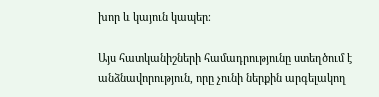խոր և կայուն կապեր։

Այս հատկանիշների համադրությունը ստեղծում է անձնավորություն, որը չունի ներքին արգելակող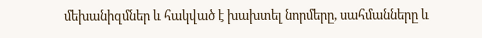մեխանիզմներ և հակված է խախտել նորմերը, սահմանները և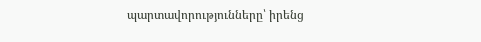պարտավորությունները՝ իրենց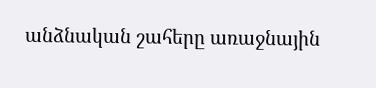անձնական շահերը առաջնային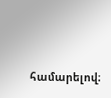համարելով։